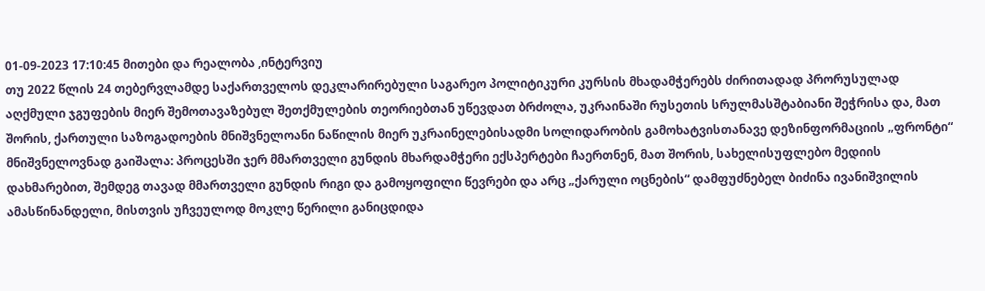01-09-2023 17:10:45 მითები და რეალობა ,ინტერვიუ
თუ 2022 წლის 24 თებერვლამდე საქართველოს დეკლარირებული საგარეო პოლიტიკური კურსის მხადამჭერებს ძირითადად პრორუსულად აღქმული ჯგუფების მიერ შემოთავაზებულ შეთქმულების თეორიებთან უწევდათ ბრძოლა, უკრაინაში რუსეთის სრულმასშტაბიანი შეჭრისა და, მათ შორის, ქართული საზოგადოების მნიშვნელოანი ნაწილის მიერ უკრაინელებისადმი სოლიდარობის გამოხატვისთანავე დეზინფორმაციის „ფრონტი“ მნიშვნელოვნად გაიშალა: პროცესში ჯერ მმართველი გუნდის მხარდამჭერი ექსპერტები ჩაერთნენ, მათ შორის, სახელისუფლებო მედიის დახმარებით, შემდეგ თავად მმართველი გუნდის რიგი და გამოყოფილი წევრები და არც „ქარული ოცნების“ დამფუძნებელ ბიძინა ივანიშვილის ამასწინანდელი, მისთვის უჩვეულოდ მოკლე წერილი განიცდიდა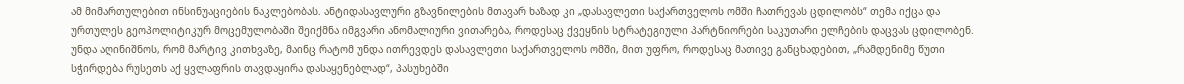ამ მიმართულებით ინსინუაციების ნაკლებობას. ანტიდასავლური გზავნილების მთავარ ხაზად კი „დასავლეთი საქართველოს ომში ჩათრევას ცდილობს“ თემა იქცა და ურთულეს გეოპოლიტიკურ მოცემულობაში შეიქმნა იმგვარი ანომალიური ვითარება, როდესაც ქვეყნის სტრატეგიული პარტნიორები საკუთარი ელჩების დაცვას ცდილობენ.
უნდა აღინიშნოს, რომ მარტივ კითხვაზე, მაინც რატომ უნდა ითრევდეს დასავლეთი საქართველოს ომში, მით უფრო, როდესაც მათივე განცხადებით, „რამდენიმე წუთი სჭირდება რუსეთს აქ ყვლაფრის თავდაყირა დასაყენებლად“, პასუხებში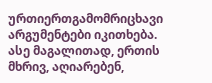ურთიერთგამომრიცხავი არგუმენტები იკითხება. ასე მაგალითად, ერთის მხრივ, აღიარებენ,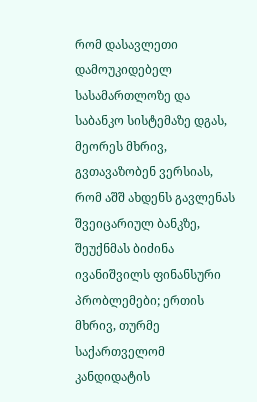რომ დასავლეთი დამოუკიდებელ სასამართლოზე და საბანკო სისტემაზე დგას, მეორეს მხრივ, გვთავაზობენ ვერსიას, რომ აშშ ახდენს გავლენას შვეიცარიულ ბანკზე, შეუქნმას ბიძინა ივანიშვილს ფინანსური პრობლემები; ერთის მხრივ, თურმე საქართველომ კანდიდატის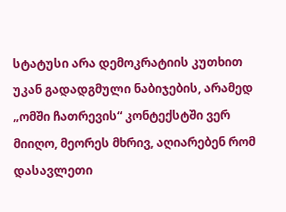სტატუსი არა დემოკრატიის კუთხით უკან გადადგმული ნაბიჯების, არამედ „ომში ჩათრევის“ კონტექსტში ვერ მიიღო, მეორეს მხრივ, აღიარებენ რომ დასავლეთი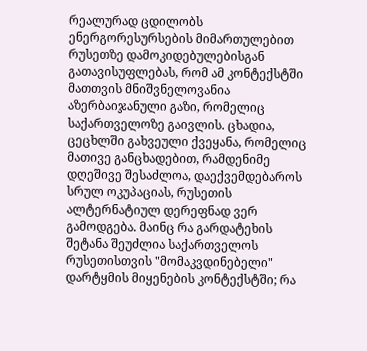რეალურად ცდილობს ენერგორესურსების მიმართულებით რუსეთზე დამოკიდებულებისგან გათავისუფლებას, რომ ამ კონტექსტში მათთვის მნიშვნელოვანია აზერბაიჯანული გაზი, რომელიც საქართველოზე გაივლის. ცხადია, ცეცხლში გახვეული ქვეყანა, რომელიც მათივე განცხადებით, რამდენიმე დღეშივე შესაძლოა, დაექვემდებაროს სრულ ოკუპაციას, რუსეთის ალტერნატიულ დერეფნად ვერ გამოდგება. მაინც რა გარდატეხის შეტანა შეუძლია საქართველოს რუსეთისთვის "მომაკვდინებელი" დარტყმის მიყენების კონტექსტში; რა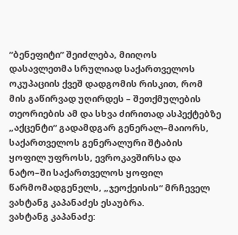“ბენეფიტი” შეიძლება, მიიღოს დასავლეთმა სრულიად საქართველოს ოკუპაციის ქვეშ დადგომის რისკით, რომ მის გაწირვად უღირდეს – შეთქმულების თეორიების ამ და სხვა ძირითად ასპექტებზე „აქცენტი“ გადამდგარ გენერალ–მაიორს, საქართველოს გენერალური შტაბის ყოფილ უფროსს, ევროკავშირსა და ნატო–ში საქართველოს ყოფილ წარმომადგენელს, „ჯეოქეისის“ მრჩეველ ვახტანგ კაპანაძეს ესაუბრა.
ვახტანგ კაპანაძე: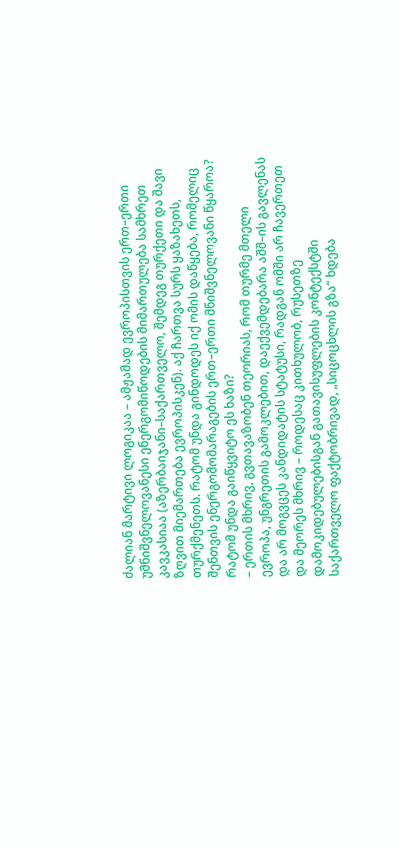ძალიან მარტივი ლოგიკაა – ამჟამად ევროპისთვის ერთ–ერთი უმნიშვნელოვანესი ენერგომიწოდების მიმართულება სამხრეთ კავკასიაა (აზერბაიჯანი–საქართველო, შემდეგ თურქეთი და შავი ზღვით მიემართება ევროპისკენ). აქ ჩართვა სურს ყაზახეთს, თურქმენეთს. რატომ უნდა გინდოდეს იქ ომის დაწყება, რომელიც შენთვის ენერგომომარაგების ერთ–ერთი მნიშვნელოვანი წყაროა? რატომ უნდა გაიწყვიტო ეს ხაზი?
– ერთის მხრივ, გვთავაზობენ თეორიას, რომ თურმე მთელი ევროპა, უნგრეთის გამოკლებით, დაექვემდებარა აშშ–ის გავლენას და არ მოგვცეს კანდიდატის სტატუსი, რადგან ომში არ ჩავერთეთ და მეორეს მხრივ – როდესაც კითხულობ, რუსეთზე დამოკიდებულებისგან გათავისუფლების კონტექსტში საქართველო ფაქტობრივად, „სიცოცხლის გზა“ ხდება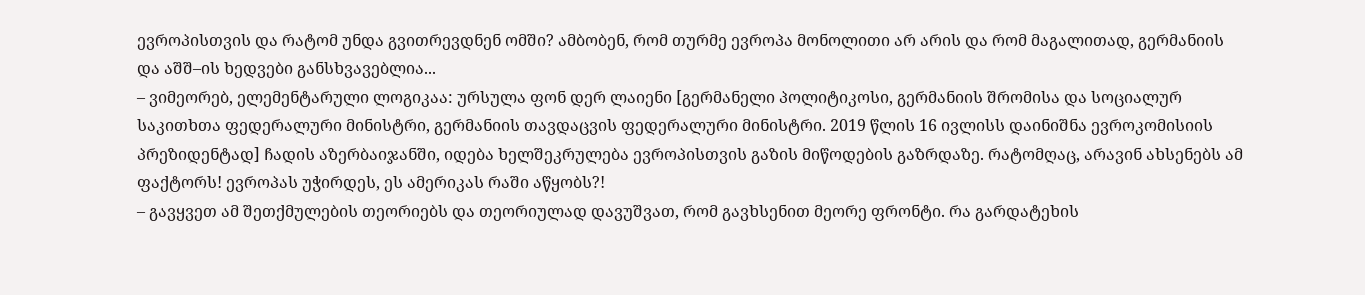ევროპისთვის და რატომ უნდა გვითრევდნენ ომში? ამბობენ, რომ თურმე ევროპა მონოლითი არ არის და რომ მაგალითად, გერმანიის და აშშ–ის ხედვები განსხვავებლია...
– ვიმეორებ, ელემენტარული ლოგიკაა: ურსულა ფონ დერ ლაიენი [გერმანელი პოლიტიკოსი, გერმანიის შრომისა და სოციალურ საკითხთა ფედერალური მინისტრი, გერმანიის თავდაცვის ფედერალური მინისტრი. 2019 წლის 16 ივლისს დაინიშნა ევროკომისიის პრეზიდენტად] ჩადის აზერბაიჯანში, იდება ხელშეკრულება ევროპისთვის გაზის მიწოდების გაზრდაზე. რატომღაც, არავინ ახსენებს ამ ფაქტორს! ევროპას უჭირდეს, ეს ამერიკას რაში აწყობს?!
– გავყვეთ ამ შეთქმულების თეორიებს და თეორიულად დავუშვათ, რომ გავხსენით მეორე ფრონტი. რა გარდატეხის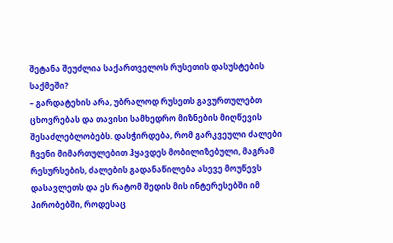შეტანა შეუძლია საქართველოს რუსეთის დასუსტების საქმეში?
– გარდატეხის არა, უბრალოდ რუსეთს გავურთულებთ ცხოვრებას და თავისი სამხედრო მიზნების მიღწევის შესაძლებლობებს. დასჭირდება, რომ გარკვეული ძალები ჩვენი მიმართულებით ჰყავდეს მობილიზებული, მაგრამ რესურსების, ძალების გადანაწილება ასევე მოუწევს დასავლეთს და ეს რატომ შედის მის ინტერესებში იმ პირობებში, როდესაც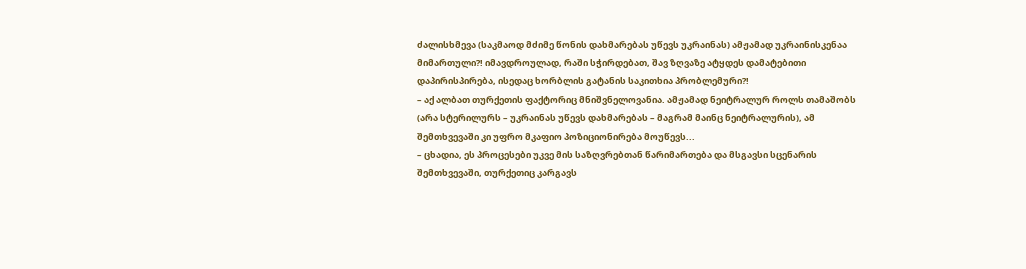ძალისხმევა (საკმაოდ მძიმე წონის დახმარებას უწევს უკრაინას) ამჟამად უკრაინისკენაა მიმართული?! იმავდროულად, რაში სჭირდებათ, შავ ზღვაზე ატყდეს დამატებითი დაპირისპირება, ისედაც ხორბლის გატანის საკითხია პრობლემური?!
– აქ ალბათ თურქეთის ფაქტორიც მნიშვნელოვანია. ამჟამად ნეიტრალურ როლს თამაშობს (არა სტერილურს – უკრაინას უწევს დახმარებას – მაგრამ მაინც ნეიტრალურის), ამ შემთხვევაში კი უფრო მკაფიო პოზიციონირება მოუწევს...
– ცხადია, ეს პროცესები უკვე მის საზღვრებთან წარიმართება და მსგავსი სცენარის შემთხვევაში, თურქეთიც კარგავს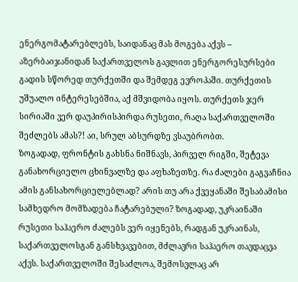ენერგომატარებლებს, საიდანაც მას მოგება აქვს – აზერბაიჯანიდან საქართველოს გავლით ენერგორესურსები გადის სწორედ თურქეთში და შემდეგ ევროპაში. თურქეთის უშუალო ინტერესებშია, აქ მშვიდობა იყოს. თურქეთს ჯერ სირიაში ვერ დაუპირისპირდა რუსეთი, რაღა საქართველოში შეძლებს ამას?! აი, სრულ აბსურდზე ვსაუბრობთ.
ზოგადად, ფრონტის გახსნა ნიშნავს, პირველ რიგში, შეტევა განახორციელო ცხინვალზე და აფხაზეთზე. რა ძალები გაგვაჩნია ამის განსახორციელებლად? არის თუ არა ქვეყანაში შესაბამისი სამხედრო მომზადება ჩატარებული? ზოგადად, უკრაინაში რუსეთი საჰაერო ძალებს ვერ იყენებს, რადგან უკრაინას, საქართველოსგან განსხვავებით, მძლავრი საჰაერო თავდაცვა აქვს. საქართველოში შესაძლოა, შემოსვლაც არ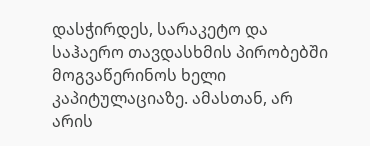დასჭირდეს, სარაკეტო და საჰაერო თავდასხმის პირობებში მოგვაწერინოს ხელი კაპიტულაციაზე. ამასთან, არ არის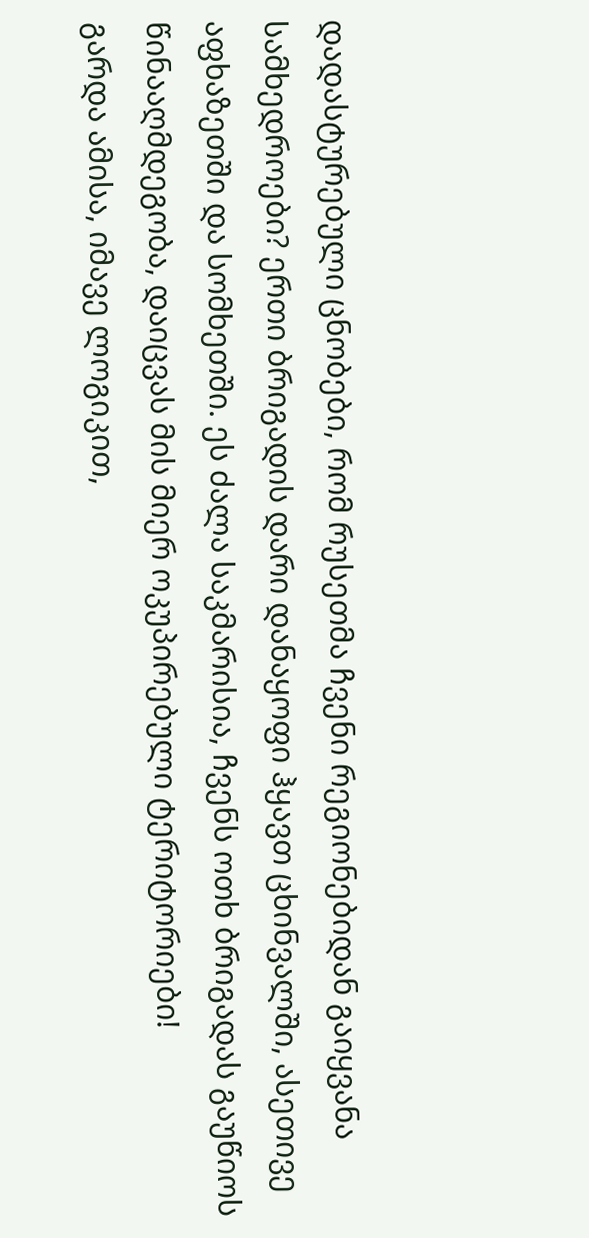დადასტურებული ცნობები, რომ რუსეთმა ჩვენი რეგიონებიდან გაიყვანა სამხედროები? ერთი ბრიგადის დარი დანაყოფი ჰყავთ ცხინვალში, ასეთივე აფხაზეთში და სომხეთში. ეს ძალა საკმარისია, ჩვენს ოთხ ბრიგადას გაუწიოს წინააღმდეგობა, დაიცვას მის მიერ ოკუპირებული ტერიტორიები!
გარდა ამისა, იმავე ლოგიკით,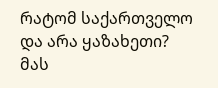რატომ საქართველო და არა ყაზახეთი? მას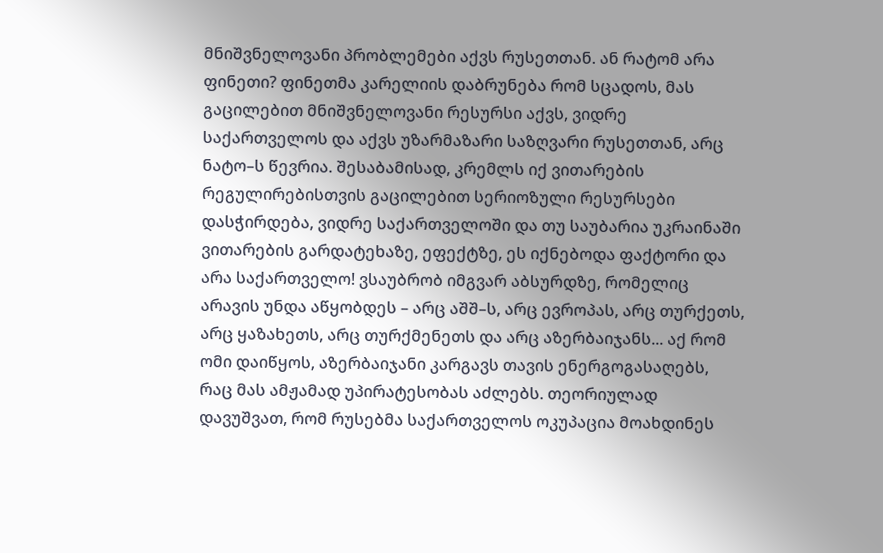მნიშვნელოვანი პრობლემები აქვს რუსეთთან. ან რატომ არა ფინეთი? ფინეთმა კარელიის დაბრუნება რომ სცადოს, მას გაცილებით მნიშვნელოვანი რესურსი აქვს, ვიდრე საქართველოს და აქვს უზარმაზარი საზღვარი რუსეთთან, არც ნატო–ს წევრია. შესაბამისად, კრემლს იქ ვითარების რეგულირებისთვის გაცილებით სერიოზული რესურსები დასჭირდება, ვიდრე საქართველოში და თუ საუბარია უკრაინაში ვითარების გარდატეხაზე, ეფექტზე, ეს იქნებოდა ფაქტორი და არა საქართველო! ვსაუბრობ იმგვარ აბსურდზე, რომელიც არავის უნდა აწყობდეს – არც აშშ–ს, არც ევროპას, არც თურქეთს, არც ყაზახეთს, არც თურქმენეთს და არც აზერბაიჯანს... აქ რომ ომი დაიწყოს, აზერბაიჯანი კარგავს თავის ენერგოგასაღებს, რაც მას ამჟამად უპირატესობას აძლებს. თეორიულად დავუშვათ, რომ რუსებმა საქართველოს ოკუპაცია მოახდინეს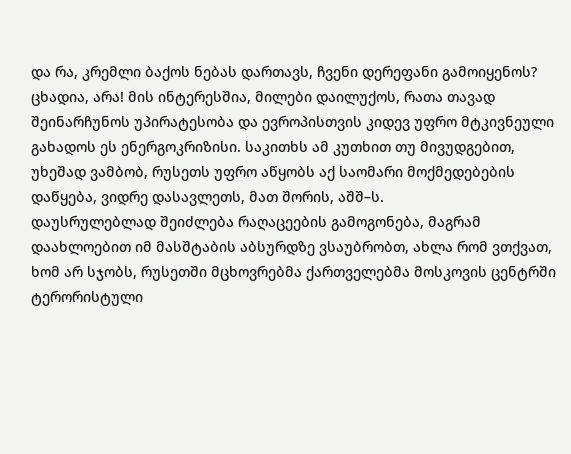და რა, კრემლი ბაქოს ნებას დართავს, ჩვენი დერეფანი გამოიყენოს? ცხადია, არა! მის ინტერესშია, მილები დაილუქოს, რათა თავად შეინარჩუნოს უპირატესობა და ევროპისთვის კიდევ უფრო მტკივნეული გახადოს ეს ენერგოკრიზისი. საკითხს ამ კუთხით თუ მივუდგებით, უხეშად ვამბობ, რუსეთს უფრო აწყობს აქ საომარი მოქმედებების დაწყება, ვიდრე დასავლეთს, მათ შორის, აშშ–ს.
დაუსრულებლად შეიძლება რაღაცეების გამოგონება, მაგრამ დაახლოებით იმ მასშტაბის აბსურდზე ვსაუბრობთ, ახლა რომ ვთქვათ, ხომ არ სჯობს, რუსეთში მცხოვრებმა ქართველებმა მოსკოვის ცენტრში ტერორისტული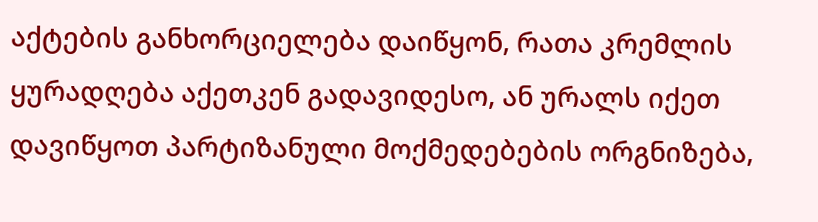აქტების განხორციელება დაიწყონ, რათა კრემლის ყურადღება აქეთკენ გადავიდესო, ან ურალს იქეთ დავიწყოთ პარტიზანული მოქმედებების ორგნიზება,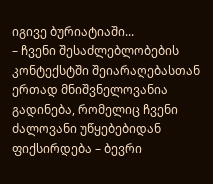იგივე ბურიატიაში...
– ჩვენი შესაძლებლობების კონტექსტში შეიარაღებასთან ერთად მნიშვნელოვანია გადინება, რომელიც ჩვენი ძალოვანი უწყებებიდან ფიქსირდება – ბევრი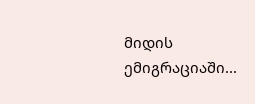მიდის ემიგრაციაში...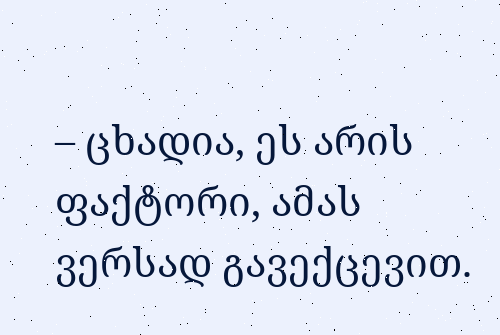– ცხადია, ეს არის ფაქტორი, ამას ვერსად გავექცევით.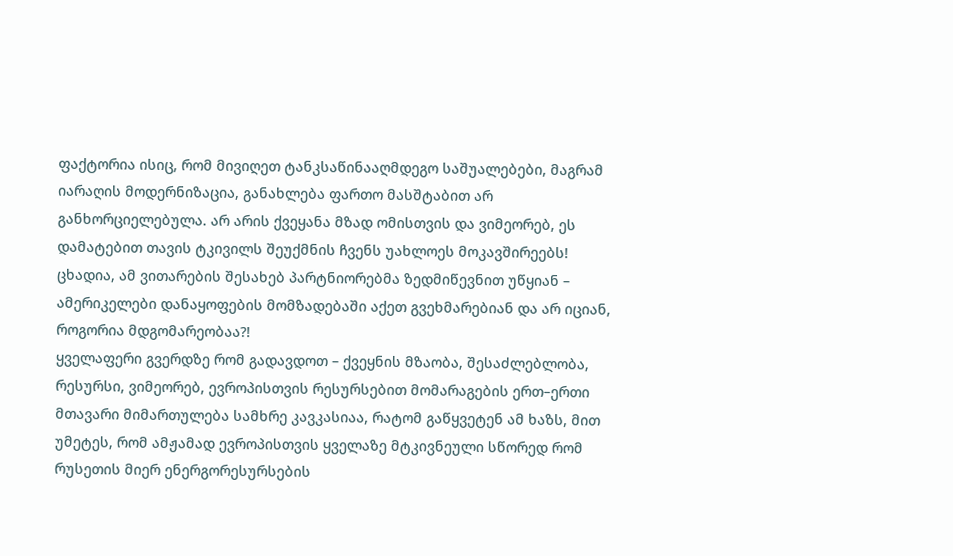ფაქტორია ისიც, რომ მივიღეთ ტანკსაწინააღმდეგო საშუალებები, მაგრამ იარაღის მოდერნიზაცია, განახლება ფართო მასშტაბით არ განხორციელებულა. არ არის ქვეყანა მზად ომისთვის და ვიმეორებ, ეს დამატებით თავის ტკივილს შეუქმნის ჩვენს უახლოეს მოკავშირეებს! ცხადია, ამ ვითარების შესახებ პარტნიორებმა ზედმიწევნით უწყიან – ამერიკელები დანაყოფების მომზადებაში აქეთ გვეხმარებიან და არ იციან, როგორია მდგომარეობაა?!
ყველაფერი გვერდზე რომ გადავდოთ – ქვეყნის მზაობა, შესაძლებლობა, რესურსი, ვიმეორებ, ევროპისთვის რესურსებით მომარაგების ერთ–ერთი მთავარი მიმართულება სამხრე კავკასიაა, რატომ გაწყვეტენ ამ ხაზს, მით უმეტეს, რომ ამჟამად ევროპისთვის ყველაზე მტკივნეული სწორედ რომ რუსეთის მიერ ენერგორესურსების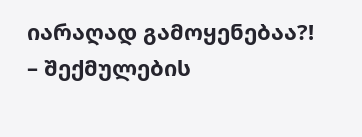იარაღად გამოყენებაა?!
– შექმულების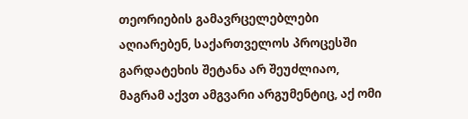თეორიების გამავრცელებლები აღიარებენ, საქართველოს პროცესში გარდატეხის შეტანა არ შეუძლიაო, მაგრამ აქვთ ამგვარი არგუმენტიც, აქ ომი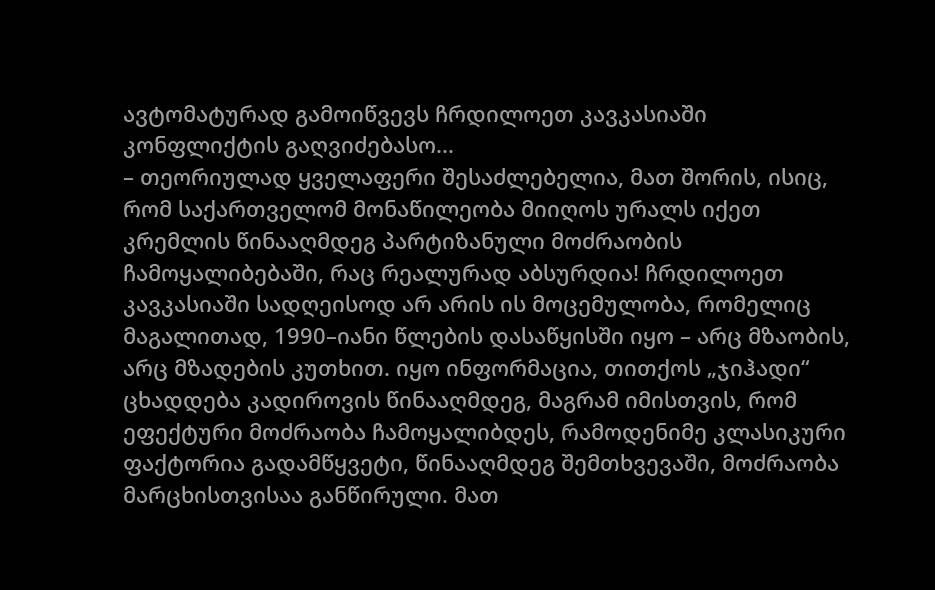ავტომატურად გამოიწვევს ჩრდილოეთ კავკასიაში კონფლიქტის გაღვიძებასო...
– თეორიულად ყველაფერი შესაძლებელია, მათ შორის, ისიც, რომ საქართველომ მონაწილეობა მიიღოს ურალს იქეთ კრემლის წინააღმდეგ პარტიზანული მოძრაობის ჩამოყალიბებაში, რაც რეალურად აბსურდია! ჩრდილოეთ კავკასიაში სადღეისოდ არ არის ის მოცემულობა, რომელიც მაგალითად, 1990–იანი წლების დასაწყისში იყო – არც მზაობის, არც მზადების კუთხით. იყო ინფორმაცია, თითქოს „ჯიჰადი“ ცხადდება კადიროვის წინააღმდეგ, მაგრამ იმისთვის, რომ ეფექტური მოძრაობა ჩამოყალიბდეს, რამოდენიმე კლასიკური ფაქტორია გადამწყვეტი, წინააღმდეგ შემთხვევაში, მოძრაობა მარცხისთვისაა განწირული. მათ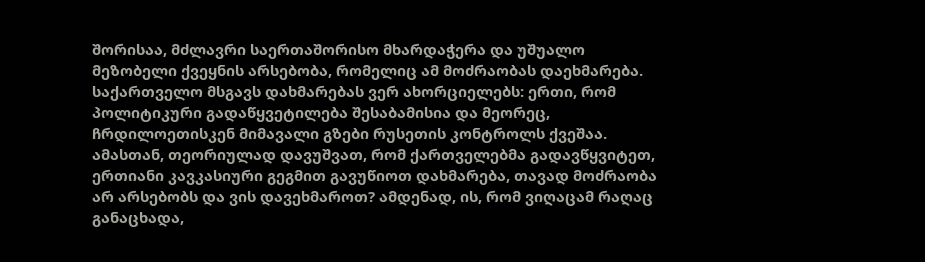შორისაა, მძლავრი საერთაშორისო მხარდაჭერა და უშუალო მეზობელი ქვეყნის არსებობა, რომელიც ამ მოძრაობას დაეხმარება. საქართველო მსგავს დახმარებას ვერ ახორციელებს: ერთი, რომ პოლიტიკური გადაწყვეტილება შესაბამისია და მეორეც, ჩრდილოეთისკენ მიმავალი გზები რუსეთის კონტროლს ქვეშაა. ამასთან, თეორიულად დავუშვათ, რომ ქართველებმა გადავწყვიტეთ, ერთიანი კავკასიური გეგმით გავუწიოთ დახმარება, თავად მოძრაობა არ არსებობს და ვის დავეხმაროთ? ამდენად, ის, რომ ვიღაცამ რაღაც განაცხადა,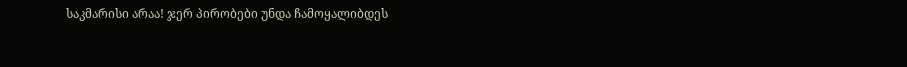საკმარისი არაა! ჯერ პირობები უნდა ჩამოყალიბდეს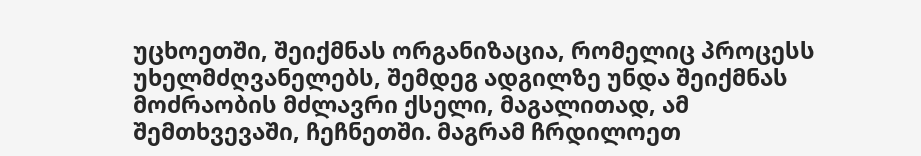უცხოეთში, შეიქმნას ორგანიზაცია, რომელიც პროცესს უხელმძღვანელებს, შემდეგ ადგილზე უნდა შეიქმნას მოძრაობის მძლავრი ქსელი, მაგალითად, ამ შემთხვევაში, ჩეჩნეთში. მაგრამ ჩრდილოეთ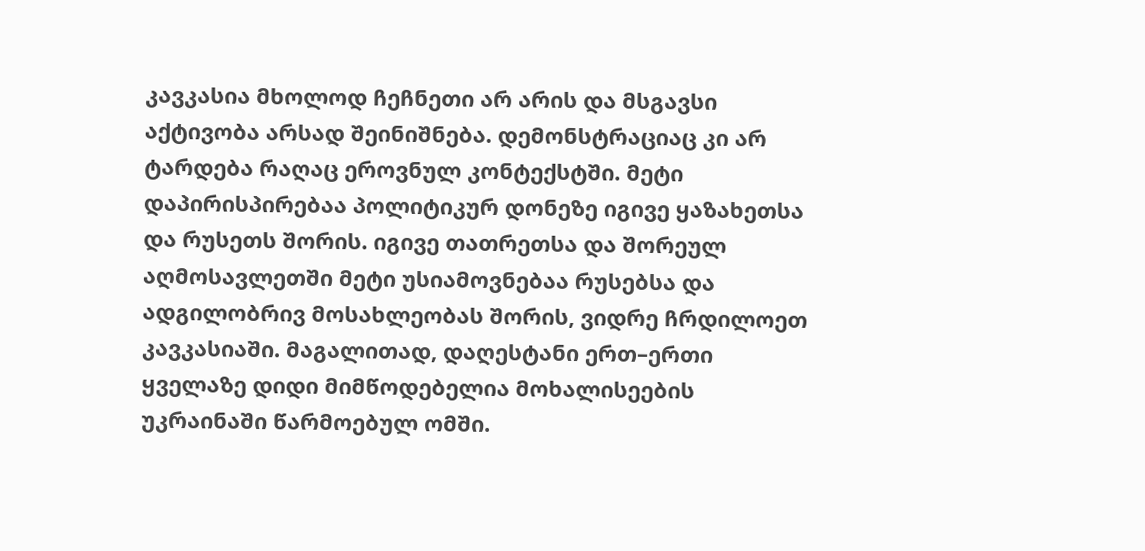კავკასია მხოლოდ ჩეჩნეთი არ არის და მსგავსი აქტივობა არსად შეინიშნება. დემონსტრაციაც კი არ ტარდება რაღაც ეროვნულ კონტექსტში. მეტი დაპირისპირებაა პოლიტიკურ დონეზე იგივე ყაზახეთსა და რუსეთს შორის. იგივე თათრეთსა და შორეულ აღმოსავლეთში მეტი უსიამოვნებაა რუსებსა და ადგილობრივ მოსახლეობას შორის, ვიდრე ჩრდილოეთ კავკასიაში. მაგალითად, დაღესტანი ერთ–ერთი ყველაზე დიდი მიმწოდებელია მოხალისეების უკრაინაში წარმოებულ ომში.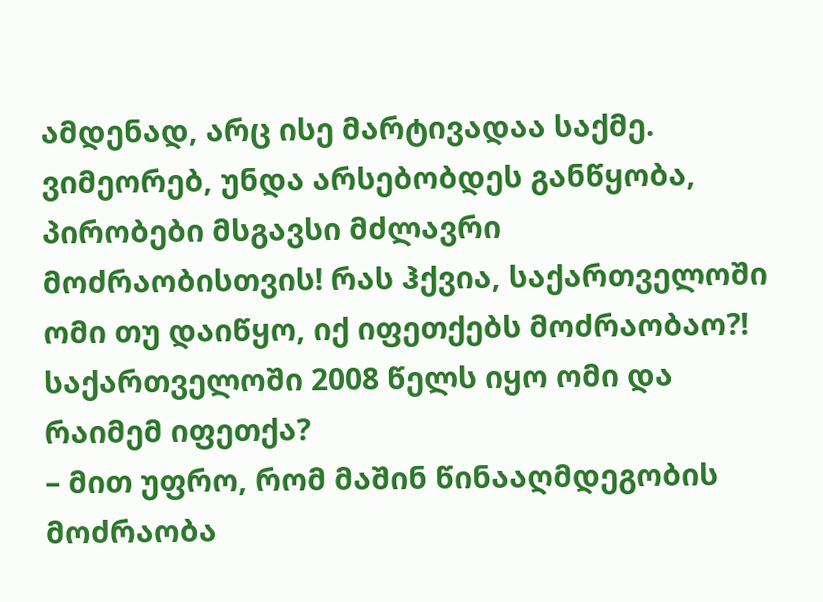ამდენად, არც ისე მარტივადაა საქმე. ვიმეორებ, უნდა არსებობდეს განწყობა, პირობები მსგავსი მძლავრი მოძრაობისთვის! რას ჰქვია, საქართველოში ომი თუ დაიწყო, იქ იფეთქებს მოძრაობაო?! საქართველოში 2008 წელს იყო ომი და რაიმემ იფეთქა?
– მით უფრო, რომ მაშინ წინააღმდეგობის მოძრაობა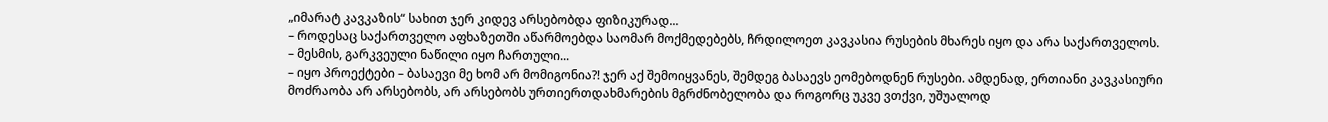„იმარატ კავკაზის“ სახით ჯერ კიდევ არსებობდა ფიზიკურად...
– როდესაც საქართველო აფხაზეთში აწარმოებდა საომარ მოქმედებებს, ჩრდილოეთ კავკასია რუსების მხარეს იყო და არა საქართველოს.
– მესმის, გარკვეული ნაწილი იყო ჩართული...
– იყო პროექტები – ბასაევი მე ხომ არ მომიგონია?! ჯერ აქ შემოიყვანეს, შემდეგ ბასაევს ეომებოდნენ რუსები. ამდენად, ერთიანი კავკასიური მოძრაობა არ არსებობს, არ არსებობს ურთიერთდახმარების მგრძნობელობა და როგორც უკვე ვთქვი, უშუალოდ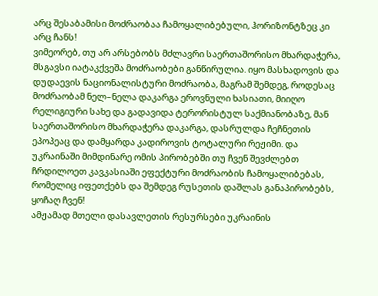არც შესაბამისი მოძრაობაა ჩამოყალიბებული, ჰორიზონტზეც კი არც ჩანს!
ვიმეორებ, თუ არ არსებობს მძლავრი საერთაშორისო მხარდაჭერა, მსგავსი იატაკქვეშა მოძრაობები განწირულია. იყო მასხადოვის და დუდაევის ნაციონალისტური მოძრაობა, მაგრამ შემდეგ, როდესაც მოძრაობამ ნელ–ნელა დაკარგა ეროვნული ხასიათი, მიიღო რელიგიური სახე და გადავიდა ტერორისტულ საქმიანობაზე, მან საერთაშორისო მხარდაჭერა დაკარგა, დასრულდა ჩეჩნეთის ეპოპეაც და დამყარდა კადიროვის ტოტალური რეჟიმი. და უკრაინაში მიმდინარე ომის პირობებში თუ ჩვენ შევძლებთ ჩრდილოეთ კავკასიაში ეფექტური მოძრაობის ჩამოყალიბებას, რომელიც იფეთქებს და შემდეგ რუსეთის დაშლას განაპირობებს, ყოჩაღ ჩვენ!
ამჟამად მთელი დასავლეთის რესურსები უკრაინის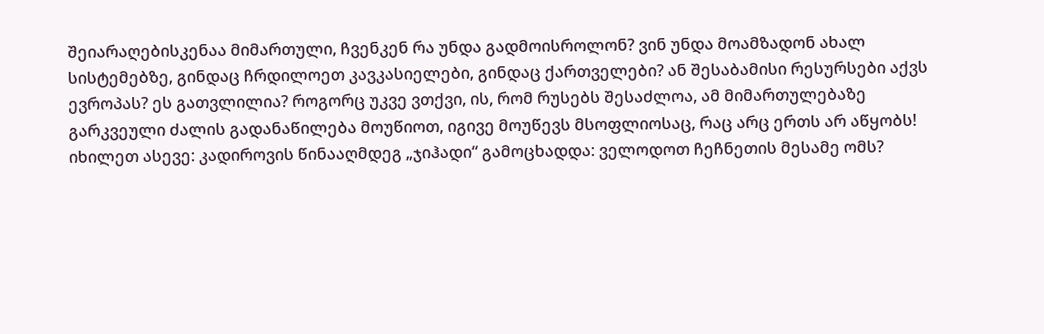შეიარაღებისკენაა მიმართული, ჩვენკენ რა უნდა გადმოისროლონ? ვინ უნდა მოამზადონ ახალ სისტემებზე, გინდაც ჩრდილოეთ კავკასიელები, გინდაც ქართველები? ან შესაბამისი რესურსები აქვს ევროპას? ეს გათვლილია? როგორც უკვე ვთქვი, ის, რომ რუსებს შესაძლოა, ამ მიმართულებაზე გარკვეული ძალის გადანაწილება მოუწიოთ, იგივე მოუწევს მსოფლიოსაც, რაც არც ერთს არ აწყობს!
იხილეთ ასევე: კადიროვის წინააღმდეგ „ჯიჰადი“ გამოცხადდა: ველოდოთ ჩეჩნეთის მესამე ომს?